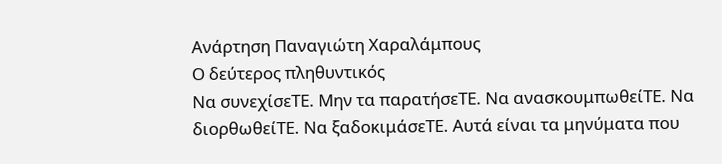Ανάρτηση Παναγιώτη Χαραλάμπους
Ο δεύτερος πληθυντικός
Να συνεχίσεΤΕ. Μην τα παρατήσεΤΕ. Να ανασκουμπωθείΤΕ. Να διορθωθείΤΕ. Να ξαδοκιμάσεΤΕ. Αυτά είναι τα μηνύματα που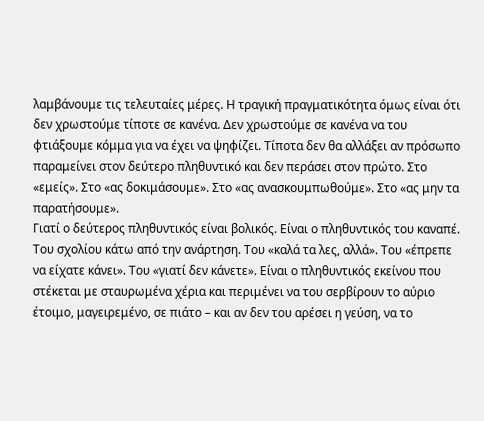λαμβάνουμε τις τελευταίες μέρες. Η τραγική πραγματικότητα όμως είναι ότι δεν χρωστούμε τίποτε σε κανένα. Δεν χρωστούμε σε κανένα να του φτιάξουμε κόμμα για να έχει να ψηφίζει. Τίποτα δεν θα αλλάξει αν πρόσωπο παραμείνει στον δεύτερο πληθυντικό και δεν περάσει στον πρώτο. Στο «εμείς». Στο «ας δοκιμάσουμε». Στο «ας ανασκουμπωθούμε». Στο «ας μην τα παρατήσουμε».
Γιατί ο δεύτερος πληθυντικός είναι βολικός. Είναι ο πληθυντικός του καναπέ. Του σχολίου κάτω από την ανάρτηση. Του «καλά τα λες, αλλά». Του «έπρεπε να είχατε κάνει». Του «γιατί δεν κάνετε». Είναι ο πληθυντικός εκείνου που στέκεται με σταυρωμένα χέρια και περιμένει να του σερβίρουν το αύριο έτοιμο, μαγειρεμένο, σε πιάτο – και αν δεν του αρέσει η γεύση, να το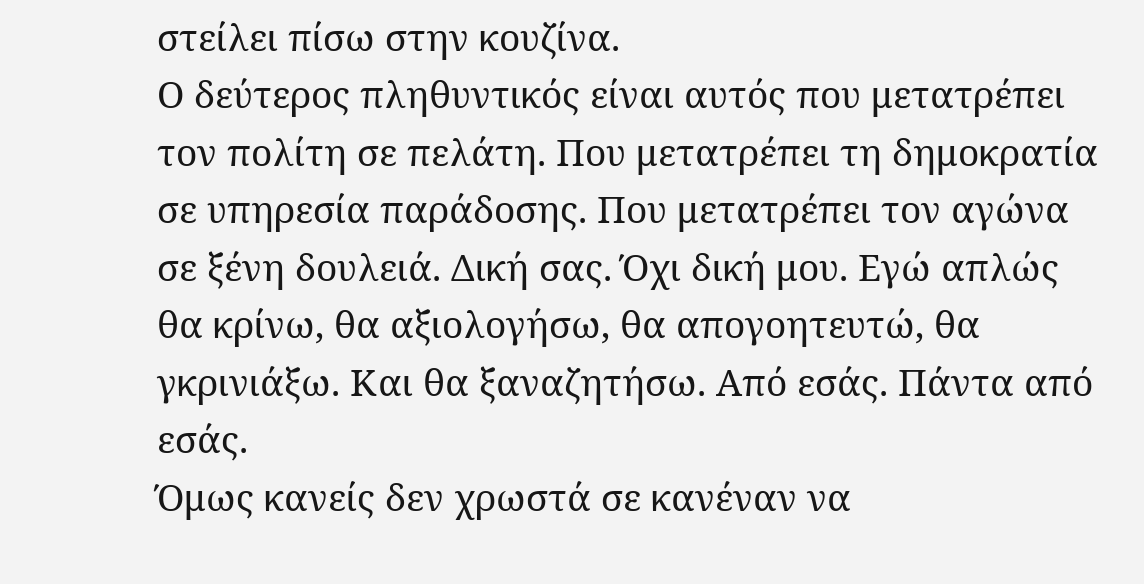στείλει πίσω στην κουζίνα.
Ο δεύτερος πληθυντικός είναι αυτός που μετατρέπει τον πολίτη σε πελάτη. Που μετατρέπει τη δημοκρατία σε υπηρεσία παράδοσης. Που μετατρέπει τον αγώνα σε ξένη δουλειά. Δική σας. Όχι δική μου. Εγώ απλώς θα κρίνω, θα αξιολογήσω, θα απογοητευτώ, θα γκρινιάξω. Και θα ξαναζητήσω. Από εσάς. Πάντα από εσάς.
Όμως κανείς δεν χρωστά σε κανέναν να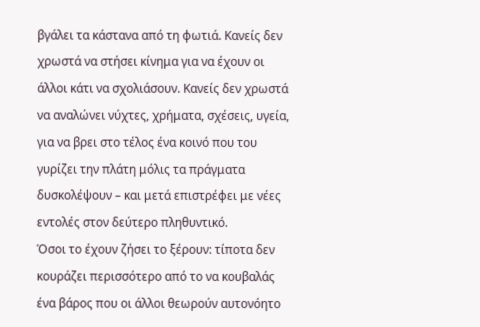βγάλει τα κάστανα από τη φωτιά. Κανείς δεν χρωστά να στήσει κίνημα για να έχουν οι άλλοι κάτι να σχολιάσουν. Κανείς δεν χρωστά να αναλώνει νύχτες, χρήματα, σχέσεις, υγεία, για να βρει στο τέλος ένα κοινό που του γυρίζει την πλάτη μόλις τα πράγματα δυσκολέψουν – και μετά επιστρέφει με νέες εντολές στον δεύτερο πληθυντικό.
Όσοι το έχουν ζήσει το ξέρουν: τίποτα δεν κουράζει περισσότερο από το να κουβαλάς ένα βάρος που οι άλλοι θεωρούν αυτονόητο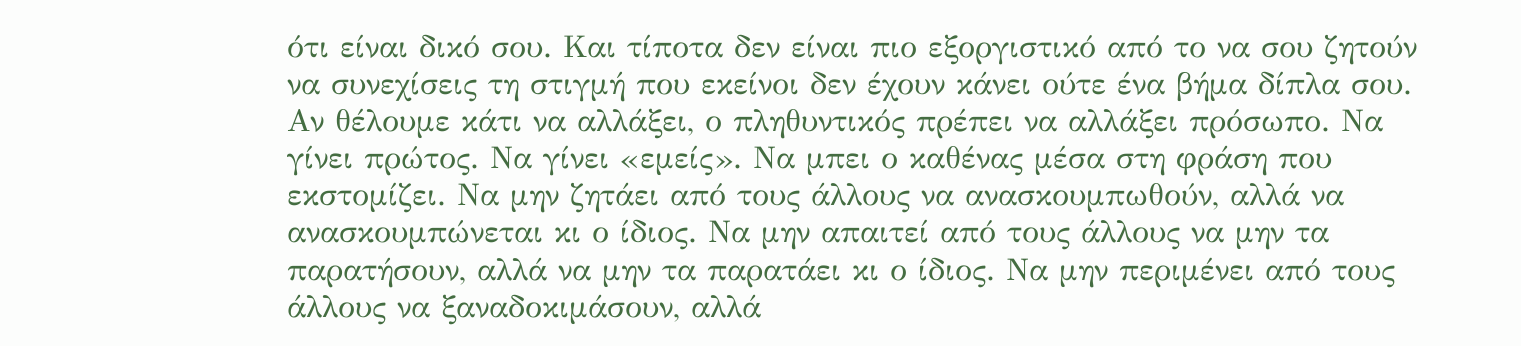ότι είναι δικό σου. Και τίποτα δεν είναι πιο εξοργιστικό από το να σου ζητούν να συνεχίσεις τη στιγμή που εκείνοι δεν έχουν κάνει ούτε ένα βήμα δίπλα σου.
Αν θέλουμε κάτι να αλλάξει, ο πληθυντικός πρέπει να αλλάξει πρόσωπο. Να γίνει πρώτος. Να γίνει «εμείς». Να μπει ο καθένας μέσα στη φράση που εκστομίζει. Να μην ζητάει από τους άλλους να ανασκουμπωθούν, αλλά να ανασκουμπώνεται κι ο ίδιος. Να μην απαιτεί από τους άλλους να μην τα παρατήσουν, αλλά να μην τα παρατάει κι ο ίδιος. Να μην περιμένει από τους άλλους να ξαναδοκιμάσουν, αλλά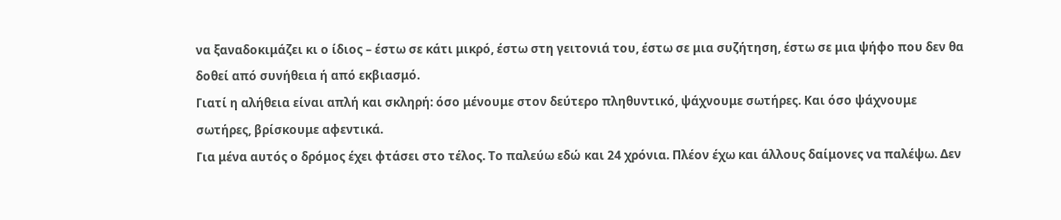να ξαναδοκιμάζει κι ο ίδιος – έστω σε κάτι μικρό, έστω στη γειτονιά του, έστω σε μια συζήτηση, έστω σε μια ψήφο που δεν θα δοθεί από συνήθεια ή από εκβιασμό.
Γιατί η αλήθεια είναι απλή και σκληρή: όσο μένουμε στον δεύτερο πληθυντικό, ψάχνουμε σωτήρες. Και όσο ψάχνουμε σωτήρες, βρίσκουμε αφεντικά.
Για μένα αυτός ο δρόμος έχει φτάσει στο τέλος. Το παλεύω εδώ και 24 χρόνια. Πλέον έχω και άλλους δαίμονες να παλέψω. Δεν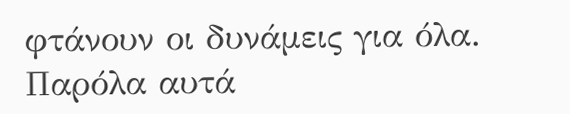φτάνουν οι δυνάμεις για όλα. Παρόλα αυτά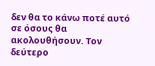δεν θα το κάνω ποτέ αυτό σε όσους θα ακολουθήσουν. Τον δεύτερο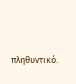πληθυντικό.